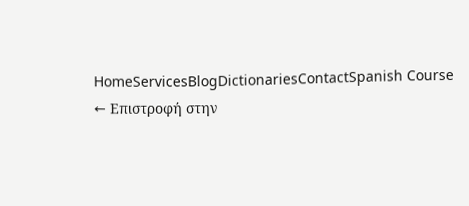HomeServicesBlogDictionariesContactSpanish Course
← Επιστροφή στην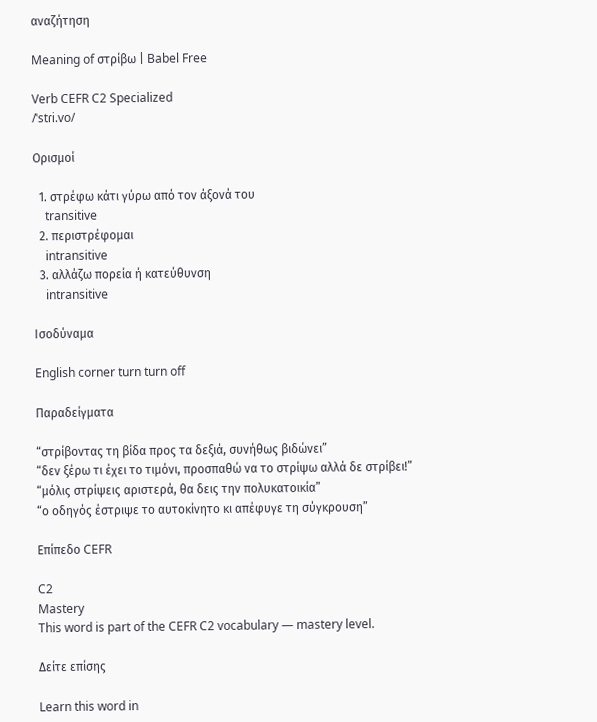αναζήτηση

Meaning of στρίβω | Babel Free

Verb CEFR C2 Specialized
/ˈstɾi.vo/

Ορισμοί

  1. στρέφω κάτι γύρω από τον άξονά του
    transitive
  2. περιστρέφομαι
    intransitive
  3. αλλάζω πορεία ή κατεύθυνση
    intransitive

Ισοδύναμα

English corner turn turn off

Παραδείγματα

“στρίβοντας τη βίδα προς τα δεξιά, συνήθως βιδώνει”
“δεν ξέρω τι έχει το τιμόνι, προσπαθώ να το στρίψω αλλά δε στρίβει!”
“μόλις στρίψεις αριστερά, θα δεις την πολυκατοικία”
“ο οδηγός έστριψε το αυτοκίνητο κι απέφυγε τη σύγκρουση”

Επίπεδο CEFR

C2
Mastery
This word is part of the CEFR C2 vocabulary — mastery level.

Δείτε επίσης

Learn this word in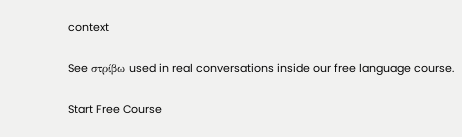context

See στρίβω used in real conversations inside our free language course.

Start Free Course